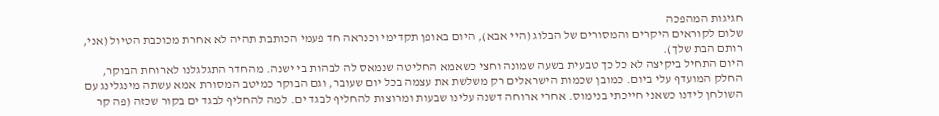חגיגות המהפכה
שלום לקוראים היקרים והמסורים של הבלוג (היי אבא), היום באופן תקדימי וכנראה חד פעמי הכותבת תהיה לא אחרת מכוכבת הטיול (אני, רותם הבת שלך).
היום התחיל ביקיצה לא כל כך טבעית בשעה שמונה וחצי כשאמא החליטה שנמאס לה לבהות בי ישנה. מהחדר התגלגלנו לארוחת הבוקר, החלק המועדף עלי ביום. כמובן שכמות הישראלים רק משלשת את עצמה בכל יום שעובר, וגם הבוקר כמיטב המסורת אמא עשתה מינגלינג עם השולחן לידנו כשאני חייכתי בנימוס. אחרי ארוחה דשנה עלינו שבעות ומרוצות להחליף לבגד ים. למה להחליף לבגד ים בקור שכזה (פה קר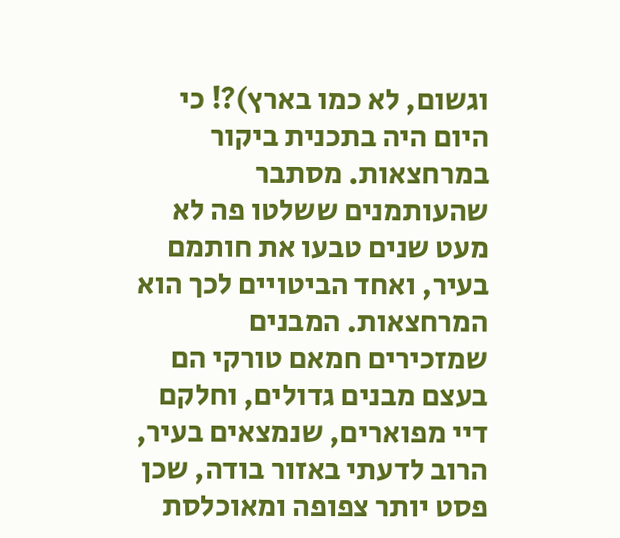וגשום, לא כמו בארץ)?! כי היום היה בתכנית ביקור במרחצאות. מסתבר שהעותמנים ששלטו פה לא מעט שנים טבעו את חותמם בעיר, ואחד הביטויים לכך הוא המרחצאות. המבנים שמזכירים חמאם טורקי הם בעצם מבנים גדולים, וחלקם דיי מפוארים, שנמצאים בעיר, הרוב לדעתי באזור בודה, שכן פסט יותר צפופה ומאוכלסת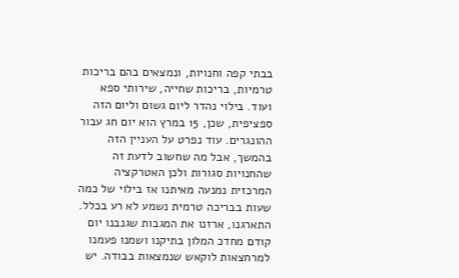בבתי קפה וחנויות, ונמצאים בהם בריכות טרמיות, בריכות שחייה, שירותי ספא ועוד. בילוי נהדר ליום גשום וליום הזה ספציפית, שכן, 15 במרץ הוא יום חג עבור ההונגרים. עוד נפרט על העניין הזה בהמשך, אבל מה שחשוב לדעת זה שהחנויות סגורות ולכן האטרקציה המרכזית נמנעה מאיתנו אז בילוי של כמה שעות בבריכה טרמית נשמע לא רע בכלל. התארגנו, ארזנו את המגבות שגנבנו יום קודם מחדכ המלון בתיקנו ושמנו פעמנו למרחצאות לוקאש שנמצאות בבודה. יש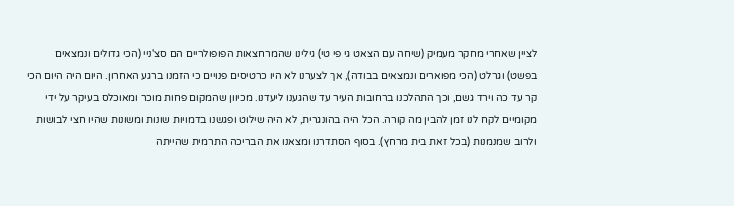לציין שאחרי מחקר מעמיק (שיחה עם הצאט גי פי טי) גילינו שהמרחצאות הפופולריים הם סצ'ניי (הכי גדולים ונמצאים בפשט) וגרלט (הכי מפוארים ונמצאים בבודה), אך לצערנו לא היו כרטיסים פנויים כי הזמנו ברגע האחרון. היום היה היום הכי קר עד כה וירד גשם, וכך התהלכנו ברחובות העיר עד שהגענו ליעדנו. מכיוון שהמקום פחות מוכר ומאוכלס בעיקר על ידי מקומיים לקח לנו זמן להבין מה קורה. הכל היה בהונגרית, לא היה שילוט ופגשנו בדמויות שונות ומשונות שהיו חצי לבושות ולרוב שמנמנות (בכל זאת בית מרחץ). בסוף הסתדרנו ומצאנו את הבריכה התרמית שהייתה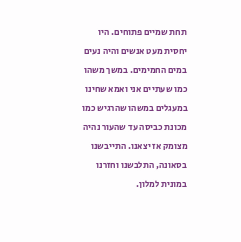תחת שמיים פתוחים. היו יחסית מעט אנשים והיה נעים במים החמימים. במשך משהו כמו שעתיים אני ואמא שחינו במעגלים במשהו שהרגיש כמו מכונת כביסה עד שהעור נהיה מצומק אז יצאנו. התייבשנו בסאונה, התלבשנו וחזרנו במונית למלון.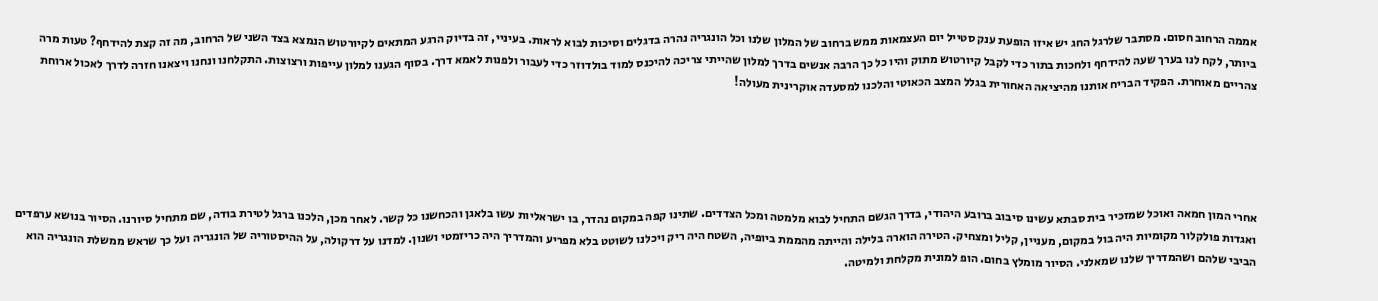אממה הרחוב חסום. מסתבר שלרגל החג יש איזו הופעת ענק סטייל יום העצמאות ממש ברחוב של המלון שלנו וכל הונגריה נהרה בדגלים וסיכות לבוא לראות. בעיניי, זה בדיוק הרגע המתאים לקיורטוש הנמצא בצד השני של הרחוב, מה זה קצת להידחף? טעות מרה ביותר, לקח לנו בערך שעה להידחף ולחכות בתור כדי לקבל קיורטוש מתוק והיו כל כך הרבה אנשים בדרך למלון שהייתי צריכה להיכנס למוד בולדוזר כדי לעבור ולפנות לאמא דרך. בסוף הגענו למלון עייפות ורצוצות. התקלחנו ונחנו ויצאנו חזרה לדרך לאכול ארוחת צהריים מאוחרת. הפקיד הבריח אותנו מהיציאה האחורית בגלל המצב הכאוטי והלכנו למסעדה אוקרינית מעולה!





אחרי המון חמאה ואוכל שמזכיר בית סבתא עשינו סיבוב ברובע היהודי, בדרך הגשם התחיל לבוא מלמטה ומכל הצדדים. שתינו קפה במקום נהדר, בו ישראליות עשו בלאגן והכחשנו כל קשר. לאחר מכן, הלכנו ברגל לטירת בודה, שם מתחיל סיורנו. הסיור בנושא ערפדים ואגדות פולקלור מקומיות היה בול במקום, מעניין, קליל ומצחיק. הטירה הוארה בלילה והייתה מהממת ביופיה, השטח היה ריק ויכלנו לשוטט בלא מפריע והמדריך היה כריזמטי ושנון. למדנו על דרקולה, על ההיסטוריה של הונגריה ועל כך שראש ממשלת הונגריה הוא הביבי שלהם ושהמדריך שלנו שמאלני. הסיור מומלץ בחום. הופ למונית מקלחת ולמיטה.